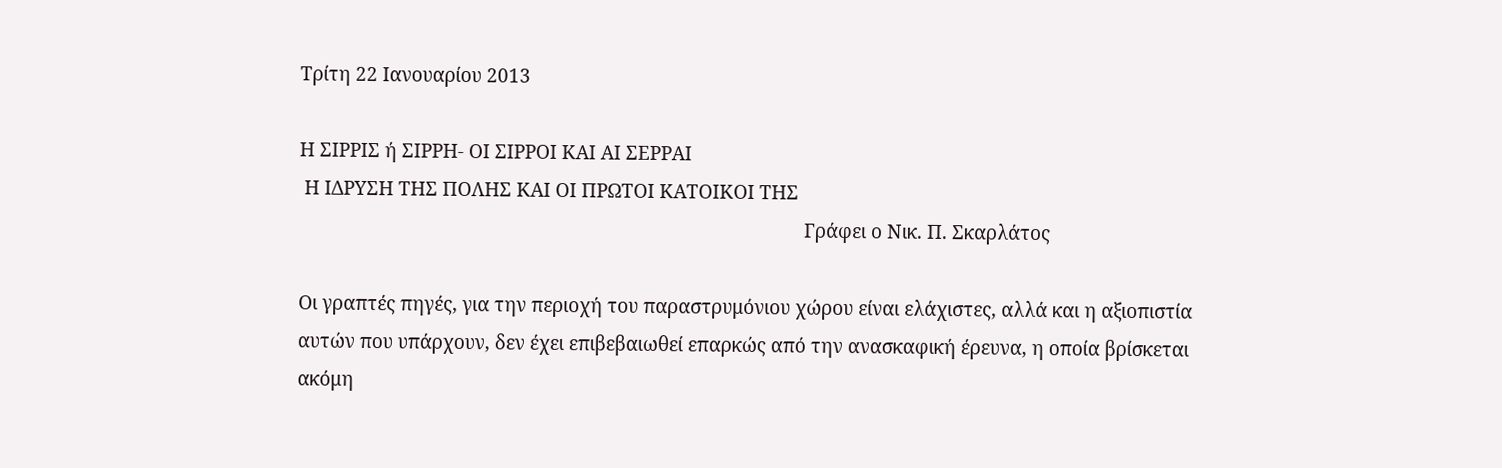Τρίτη 22 Ιανουαρίου 2013

Η ΣΙΡΡΙΣ ή ΣΙΡΡΗ- ΟΙ ΣΙΡΡΟΙ ΚΑΙ ΑΙ ΣΕΡΡΑΙ
 Η ΙΔΡΥΣΗ ΤΗΣ ΠΟΛΗΣ ΚΑΙ ΟΙ ΠΡΩΤΟΙ ΚΑΤΟΙΚΟΙ ΤΗΣ
                                                                                                     Γράφει ο Νικ. Π. Σκαρλάτος

Οι γραπτές πηγές, για την περιοχή του παραστρυμόνιου χώρου είναι ελάχιστες, αλλά και η αξιοπιστία αυτών που υπάρχουν, δεν έχει επιβεβαιωθεί επαρκώς από την ανασκαφική έρευνα, η οποία βρίσκεται ακόμη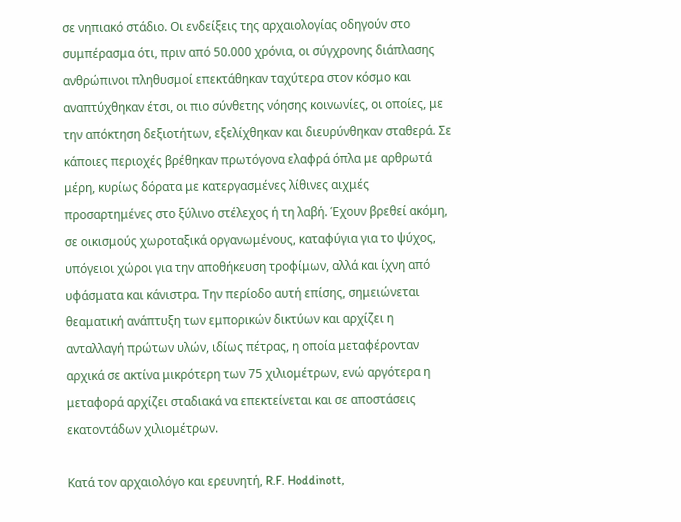σε νηπιακό στάδιο. Οι ενδείξεις της αρχαιολογίας οδηγούν στο συμπέρασμα ότι, πριν από 50.000 χρόνια, οι σύγχρονης διάπλασης ανθρώπινοι πληθυσμοί επεκτάθηκαν ταχύτερα στον κόσμο και αναπτύχθηκαν έτσι, οι πιο σύνθετης νόησης κοινωνίες, οι οποίες, με την απόκτηση δεξιοτήτων, εξελίχθηκαν και διευρύνθηκαν σταθερά. Σε κάποιες περιοχές βρέθηκαν πρωτόγονα ελαφρά όπλα με αρθρωτά μέρη, κυρίως δόρατα με κατεργασμένες λίθινες αιχμές προσαρτημένες στο ξύλινο στέλεχος ή τη λαβή. Έχουν βρεθεί ακόμη, σε οικισμούς χωροταξικά οργανωμένους, καταφύγια για το ψύχος, υπόγειοι χώροι για την αποθήκευση τροφίμων, αλλά και ίχνη από υφάσματα και κάνιστρα. Την περίοδο αυτή επίσης, σημειώνεται θεαματική ανάπτυξη των εμπορικών δικτύων και αρχίζει η ανταλλαγή πρώτων υλών, ιδίως πέτρας, η οποία μεταφέρονταν αρχικά σε ακτίνα μικρότερη των 75 χιλιομέτρων, ενώ αργότερα η μεταφορά αρχίζει σταδιακά να επεκτείνεται και σε αποστάσεις εκατοντάδων χιλιομέτρων.

Κατά τον αρχαιολόγο και ερευνητή, R.F. Hoddinott,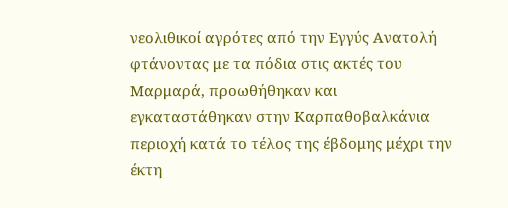νεολιθικοί αγρότες από την Εγγύς Ανατολή φτάνοντας με τα πόδια στις ακτές του Μαρμαρά, προωθήθηκαν και εγκαταστάθηκαν στην Καρπαθοβαλκάνια περιοχή κατά το τέλος της έβδομης μέχρι την έκτη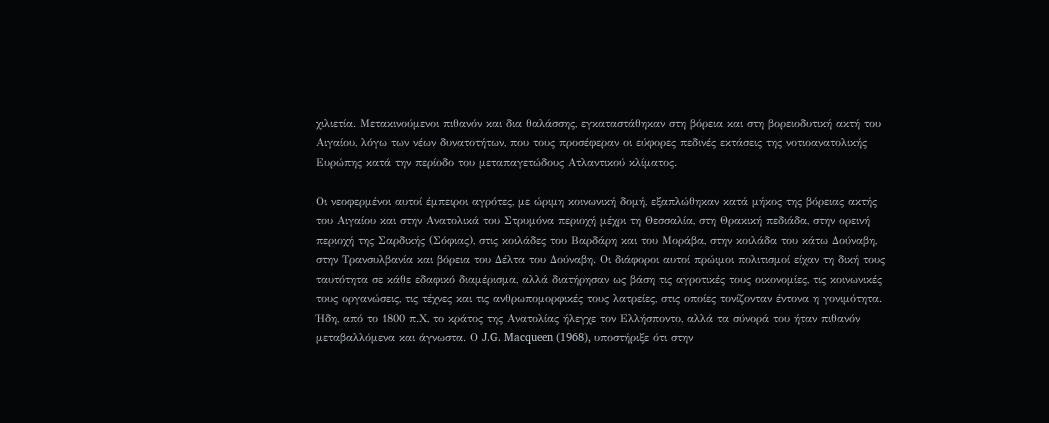χιλιετία. Μετακινούμενοι πιθανόν και δια θαλάσσης, εγκαταστάθηκαν στη βόρεια και στη βορειοδυτική ακτή του Αιγαίου, λόγω των νέων δυνατοτήτων, που τους προσέφεραν οι εύφορες πεδινές εκτάσεις της νοτιοανατολικής Ευρώπης κατά την περίοδο του μεταπαγετώδους Ατλαντικού κλίματος.

Οι νεοφερμένοι αυτοί έμπειροι αγρότες, με ώριμη κοινωνική δομή, εξαπλώθηκαν κατά μήκος της βόρειας ακτής του Αιγαίου και στην Ανατολικά του Στρυμόνα περιοχή μέχρι τη Θεσσαλία, στη Θρακική πεδιάδα, στην ορεινή περιοχή της Σαρδικής (Σόφιας), στις κοιλάδες του Βαρδάρη και του Μοράβα, στην κοιλάδα του κάτω Δούναβη, στην Τρανσυλβανία και βόρεια του Δέλτα του Δούναβη. Οι διάφοροι αυτοί πρώιμοι πολιτισμοί είχαν τη δική τους ταυτότητα σε κάθε εδαφικό διαμέρισμα, αλλά διατήρησαν ως βάση τις αγροτικές τους οικονομίες, τις κοινωνικές τους οργανώσεις, τις τέχνες και τις ανθρωπομορφικές τους λατρείες, στις οποίες τονίζονταν έντονα η γονιμότητα. Ήδη, από το 1800 π.Χ, το κράτος της Ανατολίας ήλεγχε τον Ελλήσποντο, αλλά τα σύνορά του ήταν πιθανόν μεταβαλλόμενα και άγνωστα. Ο J.G. Macqueen (1968), υποστήριξε ότι στην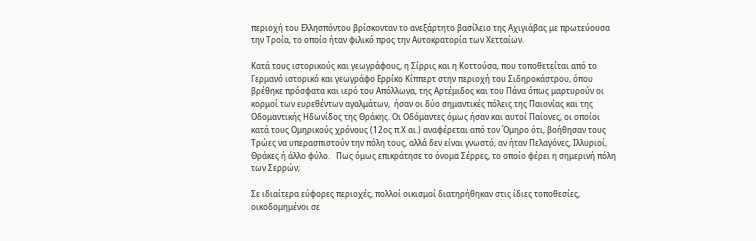περιοχή του Ελλησπόντου βρίσκονταν το ανεξάρτητο βασίλειο της Αχιγιάβας με πρωτεύουσα την Τροία, το οποίο ήταν φιλικό προς την Αυτοκρατορία των Χετταίων.

Κατά τους ιστορικούς και γεωγράφους, η Σίρρις και η Κοττούσα, που τοποθετείται από το Γερμανό ιστορικό και γεωγράφο Ερρίκο Κίππερτ στην περιοχή του Σιδηροκάστρου, όπου βρέθηκε πρόσφατα και ιερό του Απόλλωνα, της Αρτέμιδος και του Πάνα όπως μαρτυρούν οι κορμοί των ευρεθέντων αγαλμάτων,  ήσαν οι δύο σημαντικές πόλεις της Παιονίας και της Οδομαντικής Ηδωνίδος της Θράκης. Οι Οδόμαντες όμως ήσαν και αυτοί Παίονες, οι οποίοι κατά τους Ομηρικούς χρόνους (12ος π.Χ αι.) αναφέρεται από τον Όμηρο ότι, βοήθησαν τους Τρώες να υπερασπιστούν την πόλη τους, αλλά δεν είναι γνωστό, αν ήταν Πελαγόνες, Ιλλυριοί, Θράκες ή άλλο φύλο.   Πως όμως επικράτησε το όνομα Σέρρες, το οποίο φέρει η σημερινή πόλη των Σερρών;

Σε ιδιαίτερα εύφορες περιοχές, πολλοί οικισμοί διατηρήθηκαν στις ίδιες τοποθεσίες, οικοδομημένοι σε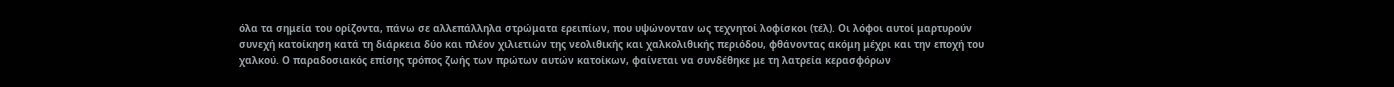όλα τα σημεία του ορίζοντα, πάνω σε αλλεπάλληλα στρώματα ερειπίων, που υψώνονταν ως τεχνητοί λοφίσκοι (τέλ). Οι λόφοι αυτοί μαρτυρούν συνεχή κατοίκηση κατά τη διάρκεια δύο και πλέον χιλιετιών της νεολιθικής και χαλκολιθικής περιόδου, φθάνοντας ακόμη μέχρι και την εποχή του χαλκού. Ο παραδοσιακός επίσης τρόπος ζωής των πρώτων αυτών κατοίκων, φαίνεται να συνδέθηκε με τη λατρεία κερασφόρων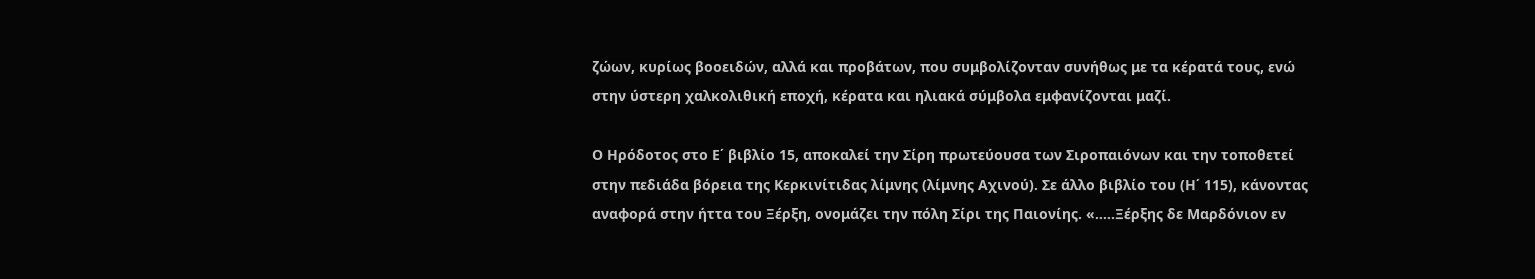ζώων, κυρίως βοοειδών, αλλά και προβάτων, που συμβολίζονταν συνήθως με τα κέρατά τους, ενώ στην ύστερη χαλκολιθική εποχή, κέρατα και ηλιακά σύμβολα εμφανίζονται μαζί.

Ο Ηρόδοτος στο Ε΄ βιβλίο 15, αποκαλεί την Σίρη πρωτεύουσα των Σιροπαιόνων και την τοποθετεί στην πεδιάδα βόρεια της Κερκινίτιδας λίμνης (λίμνης Αχινού). Σε άλλο βιβλίο του (Η΄ 115), κάνοντας αναφορά στην ήττα του Ξέρξη, ονομάζει την πόλη Σίρι της Παιονίης. «…..Ξέρξης δε Μαρδόνιον εν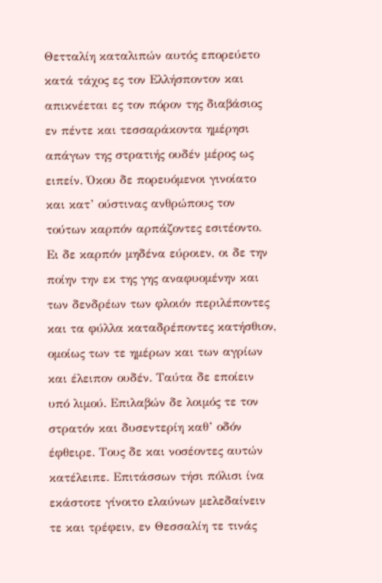Θετταλίη καταλιπών αυτός επορεύετο κατά τάχος ες τον Ελλήσποντον και απικνέεται ες τον πόρον της διαβάσιος εν πέντε και τεσσαράκοντα ημέρησι απάγων της στρατιής ουδέν μέρος ως ειπείν. Όκου δε πορευόμενοι γινοίατο και κατ’ ούστινας ανθρώπους τον τούτων καρπόν αρπάζοντες εσιτέοντο. Ει δε καρπόν μηδένα εύροιεν, οι δε την ποίην την εκ της γης αναφυομένην και των δενδρέων των φλοιόν περιλέποντες και τα φύλλα καταδρέποντες κατήσθιον, ομοίως των τε ημέρων και των αγρίων και έλειπον ουδέν. Ταύτα δε εποίειν υπό λιμού. Επιλαβών δε λοιμός τε τον στρατόν και δυσεντερίη καθ’ οδόν έφθειρε. Τους δε και νοσέοντες αυτών κατέλειπε. Επιτάσσων τήσι πόλισι ίνα εκάστοτε γίνοιτο ελαύνων μελεδαίνειν τε και τρέφειν, εν Θεσσαλίη τε τινάς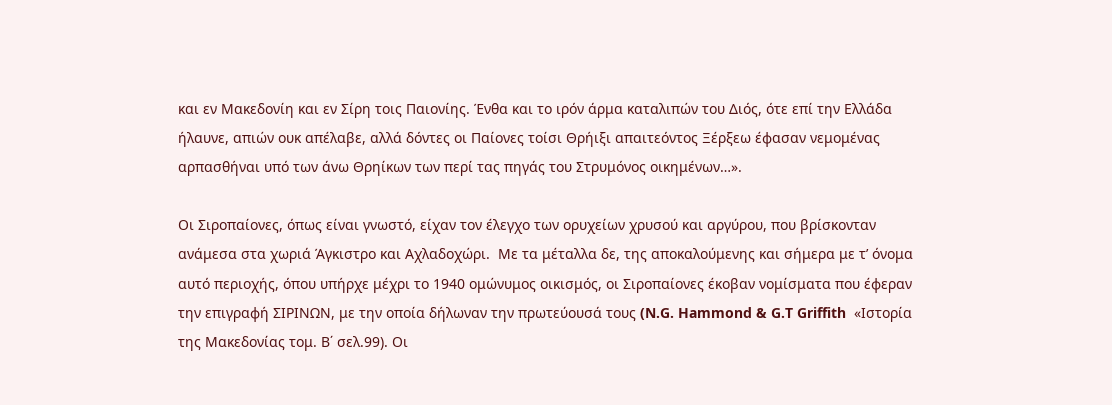και εν Μακεδονίη και εν Σίρη τοις Παιονίης. Ένθα και το ιρόν άρμα καταλιπών του Διός, ότε επί την Ελλάδα ήλαυνε, απιών ουκ απέλαβε, αλλά δόντες οι Παίονες τοίσι Θρήιξι απαιτεόντος Ξέρξεω έφασαν νεμομένας αρπασθήναι υπό των άνω Θρηίκων των περί τας πηγάς του Στρυμόνος οικημένων…».

Οι Σιροπαίονες, όπως είναι γνωστό, είχαν τον έλεγχο των ορυχείων χρυσού και αργύρου, που βρίσκονταν ανάμεσα στα χωριά Άγκιστρο και Αχλαδοχώρι.  Με τα μέταλλα δε, της αποκαλούμενης και σήμερα με τ’ όνομα αυτό περιοχής, όπου υπήρχε μέχρι το 1940 ομώνυμος οικισμός, οι Σιροπαίονες έκοβαν νομίσματα που έφεραν την επιγραφή ΣΙΡΙΝΩΝ, με την οποία δήλωναν την πρωτεύουσά τους (N.G. Hammond & G.T Griffith  «Ιστορία της Μακεδονίας τομ. Β΄ σελ.99). Οι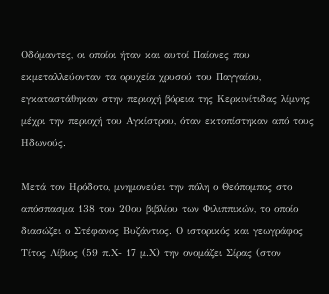Οδόμαντες, οι οποίοι ήταν και αυτοί Παίονες που εκμεταλλεύονταν τα ορυχεία χρυσού του Παγγαίου, εγκαταστάθηκαν στην περιοχή βόρεια της Κερκινίτιδας λίμνης μέχρι την περιοχή του Αγκίστρου, όταν εκτοπίστηκαν από τους Ηδωνούς.

Μετά τον Ηρόδοτο, μνημονεύει την πόλη ο Θεόπομπος στο απόσπασμα 138 του 20ου βιβλίου των Φιλιππικών, το οποίο διασώζει ο Στέφανος Βυζάντιος. Ο ιστορικός και γεωγράφος Τίτος Λίβιος (59 π.Χ- 17 μ.Χ) την ονομάζει Σίρας (στον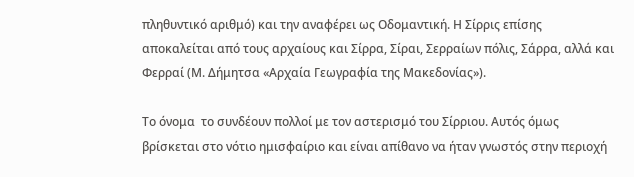πληθυντικό αριθμό) και την αναφέρει ως Οδομαντική. Η Σίρρις επίσης αποκαλείται από τους αρχαίους και Σίρρα, Σίραι, Σερραίων πόλις, Σάρρα, αλλά και Φερραί (Μ. Δήμητσα «Αρχαία Γεωγραφία της Μακεδονίας»).

Το όνομα  το συνδέουν πολλοί με τον αστερισμό του Σίρριου. Αυτός όμως βρίσκεται στο νότιο ημισφαίριο και είναι απίθανο να ήταν γνωστός στην περιοχή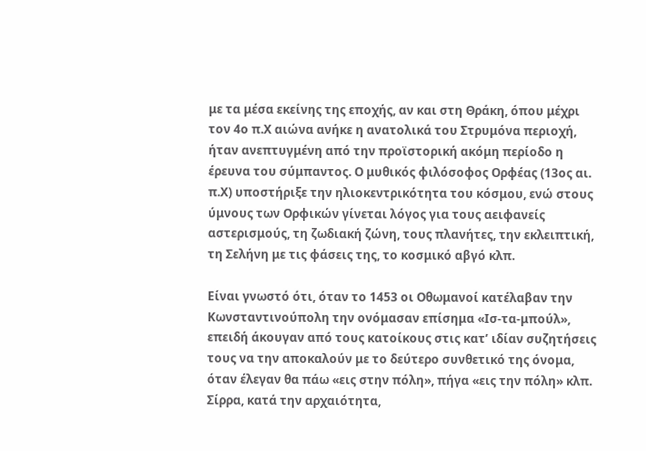με τα μέσα εκείνης της εποχής, αν και στη Θράκη, όπου μέχρι τον 4ο π.Χ αιώνα ανήκε η ανατολικά του Στρυμόνα περιοχή, ήταν ανεπτυγμένη από την προϊστορική ακόμη περίοδο η έρευνα του σύμπαντος. Ο μυθικός φιλόσοφος Ορφέας (13ος αι. π.Χ) υποστήριξε την ηλιοκεντρικότητα του κόσμου, ενώ στους ύμνους των Ορφικών γίνεται λόγος για τους αειφανείς αστερισμούς, τη ζωδιακή ζώνη, τους πλανήτες, την εκλειπτική, τη Σελήνη με τις φάσεις της, το κοσμικό αβγό κλπ.

Είναι γνωστό ότι, όταν το 1453 οι Οθωμανοί κατέλαβαν την Κωνσταντινούπολη την ονόμασαν επίσημα «Ισ-τα-μπούλ», επειδή άκουγαν από τους κατοίκους στις κατ’ ιδίαν συζητήσεις τους να την αποκαλούν με το δεύτερο συνθετικό της όνομα, όταν έλεγαν θα πάω «εις στην πόλη», πήγα «εις την πόλη» κλπ.  Σίρρα, κατά την αρχαιότητα,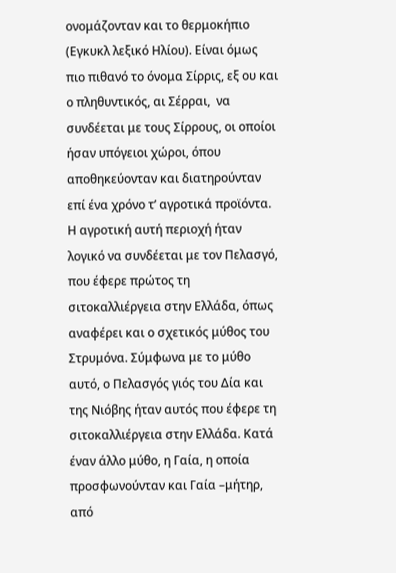ονομάζονταν και το θερμοκήπιο (Εγκυκλ λεξικό Ηλίου). Είναι όμως πιο πιθανό το όνομα Σίρρις, εξ ου και ο πληθυντικός, αι Σέρραι,  να συνδέεται με τους Σίρρους, οι οποίοι ήσαν υπόγειοι χώροι, όπου αποθηκεύονταν και διατηρούνταν επί ένα χρόνο τ’ αγροτικά προϊόντα. Η αγροτική αυτή περιοχή ήταν λογικό να συνδέεται με τον Πελασγό, που έφερε πρώτος τη σιτοκαλλιέργεια στην Ελλάδα, όπως αναφέρει και ο σχετικός μύθος του Στρυμόνα. Σύμφωνα με το μύθο αυτό, ο Πελασγός γιός του Δία και της Νιόβης ήταν αυτός που έφερε τη σιτοκαλλιέργεια στην Ελλάδα. Κατά έναν άλλο μύθο, η Γαία, η οποία προσφωνούνταν και Γαία –μήτηρ, από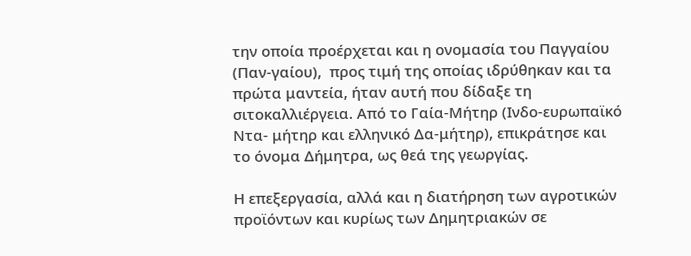την οποία προέρχεται και η ονομασία του Παγγαίου (Παν-γαίου),  προς τιμή της οποίας ιδρύθηκαν και τα πρώτα μαντεία, ήταν αυτή που δίδαξε τη σιτοκαλλιέργεια. Από το Γαία-Μήτηρ (Ινδο-ευρωπαϊκό Ντα- μήτηρ και ελληνικό Δα-μήτηρ), επικράτησε και το όνομα Δήμητρα, ως θεά της γεωργίας.

Η επεξεργασία, αλλά και η διατήρηση των αγροτικών προϊόντων και κυρίως των Δημητριακών σε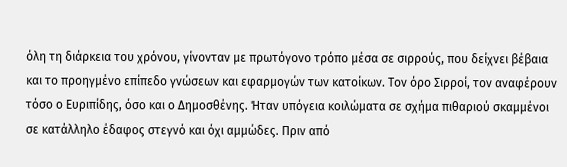όλη τη διάρκεια του χρόνου, γίνονταν με πρωτόγονο τρόπο μέσα σε σιρρούς, που δείχνει βέβαια και το προηγμένο επίπεδο γνώσεων και εφαρμογών των κατοίκων. Τον όρο Σιρροί, τον αναφέρουν τόσο ο Ευριπίδης, όσο και ο Δημοσθένης. Ήταν υπόγεια κοιλώματα σε σχήμα πιθαριού σκαμμένοι σε κατάλληλο έδαφος στεγνό και όχι αμμώδες. Πριν από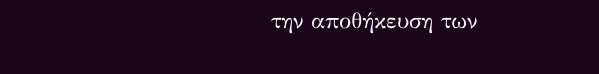την αποθήκευση των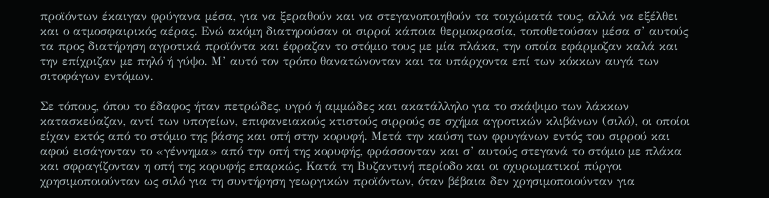προϊόντων έκαιγαν φρύγανα μέσα, για να ξεραθούν και να στεγανοποιηθούν τα τοιχώματά τους, αλλά να εξέλθει και ο ατμοσφαιρικός αέρας. Ενώ ακόμη διατηρούσαν οι σιρροί κάποια θερμοκρασία, τοποθετούσαν μέσα σ’ αυτούς τα προς διατήρηση αγροτικά προϊόντα και έφραζαν το στόμιο τους με μία πλάκα, την οποία εφάρμοζαν καλά και την επίχριζαν με πηλό ή γύψο. Μ’ αυτό τον τρόπο θανατώνονταν και τα υπάρχοντα επί των κόκκων αυγά των σιτοφάγων εντόμων.

Σε τόπους, όπου το έδαφος ήταν πετρώδες, υγρό ή αμμώδες και ακατάλληλο για το σκάψιμο των λάκκων κατασκεύαζαν, αντί των υπογείων, επιφανειακούς κτιστούς σιρρούς σε σχήμα αγροτικών κλιβάνων (σιλό), οι οποίοι είχαν εκτός από το στόμιο της βάσης και οπή στην κορυφή. Μετά την καύση των φρυγάνων εντός του σιρρού και αφού εισάγονταν το «γέννημα» από την οπή της κορυφής, φράσσονταν και σ’ αυτούς στεγανά το στόμιο με πλάκα και σφραγίζονταν η οπή της κορυφής επαρκώς. Κατά τη Βυζαντινή περίοδο και οι οχυρωματικοί πύργοι χρησιμοποιούνταν ως σιλό για τη συντήρηση γεωργικών προϊόντων, όταν βέβαια δεν χρησιμοποιούνταν για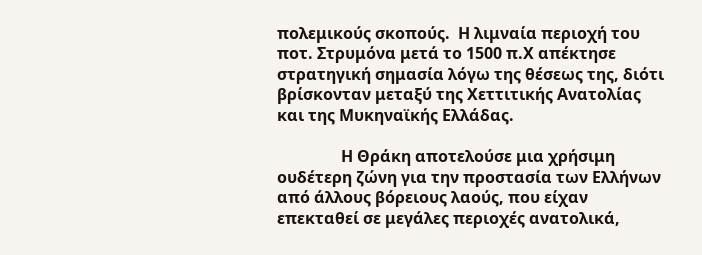πολεμικούς σκοπούς.  Η λιμναία περιοχή του ποτ. Στρυμόνα μετά το 1500 π.Χ απέκτησε στρατηγική σημασία λόγω της θέσεως της, διότι βρίσκονταν μεταξύ της Χεττιτικής Ανατολίας και της Μυκηναϊκής Ελλάδας.

                Η Θράκη αποτελούσε μια χρήσιμη ουδέτερη ζώνη για την προστασία των Ελλήνων από άλλους βόρειους λαούς, που είχαν επεκταθεί σε μεγάλες περιοχές ανατολικά,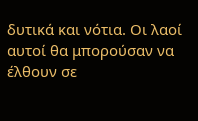δυτικά και νότια. Οι λαοί αυτοί θα μπορούσαν να έλθουν σε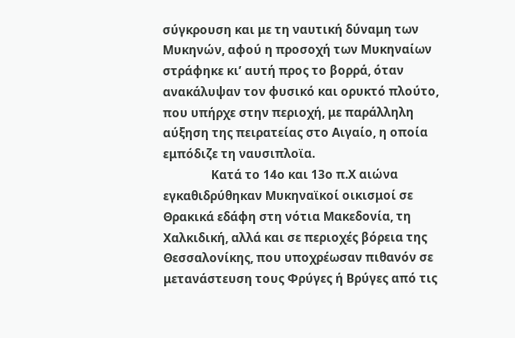σύγκρουση και με τη ναυτική δύναμη των Μυκηνών, αφού η προσοχή των Μυκηναίων στράφηκε κι’ αυτή προς το βορρά, όταν  ανακάλυψαν τον φυσικό και ορυκτό πλούτο, που υπήρχε στην περιοχή, με παράλληλη αύξηση της πειρατείας στο Αιγαίο, η οποία εμπόδιζε τη ναυσιπλοϊα.
                Κατά το 14ο και 13ο π.Χ αιώνα εγκαθιδρύθηκαν Μυκηναϊκοί οικισμοί σε Θρακικά εδάφη στη νότια Μακεδονία, τη Χαλκιδική, αλλά και σε περιοχές βόρεια της Θεσσαλονίκης, που υποχρέωσαν πιθανόν σε μετανάστευση τους Φρύγες ή Βρύγες από τις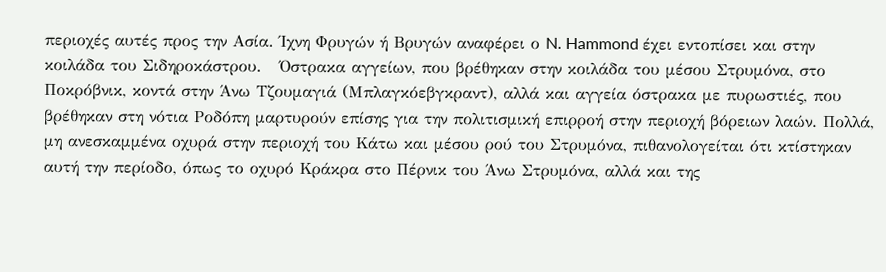περιοχές αυτές προς την Ασία. Ίχνη Φρυγών ή Βρυγών αναφέρει ο N. Hammond έχει εντοπίσει και στην κοιλάδα του Σιδηροκάστρου.   Όστρακα αγγείων, που βρέθηκαν στην κοιλάδα του μέσου Στρυμόνα, στο Ποκρόβνικ, κοντά στην Άνω Τζουμαγιά (Μπλαγκόεβγκραντ), αλλά και αγγεία όστρακα με πυρωστιές, που βρέθηκαν στη νότια Ροδόπη μαρτυρούν επίσης για την πολιτισμική επιρροή στην περιοχή βόρειων λαών. Πολλά, μη ανεσκαμμένα οχυρά στην περιοχή του Κάτω και μέσου ρού του Στρυμόνα, πιθανολογείται ότι κτίστηκαν αυτή την περίοδο, όπως το οχυρό Κράκρα στο Πέρνικ του Άνω Στρυμόνα, αλλά και της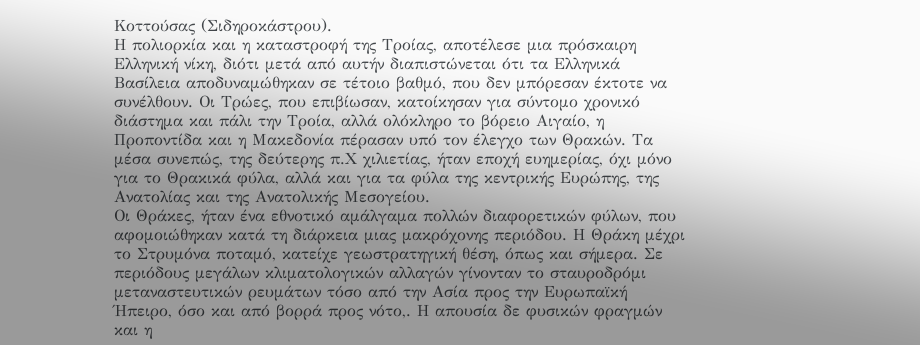Κοττούσας (Σιδηροκάστρου).
Η πολιορκία και η καταστροφή της Τροίας, αποτέλεσε μια πρόσκαιρη Ελληνική νίκη, διότι μετά από αυτήν διαπιστώνεται ότι τα Ελληνικά Βασίλεια αποδυναμώθηκαν σε τέτοιο βαθμό, που δεν μπόρεσαν έκτοτε να συνέλθουν. Οι Τρώες, που επιβίωσαν, κατοίκησαν για σύντομο χρονικό διάστημα και πάλι την Τροία, αλλά ολόκληρο το βόρειο Αιγαίο, η Προποντίδα και η Μακεδονία πέρασαν υπό τον έλεγχο των Θρακών. Τα μέσα συνεπώς, της δεύτερης π.Χ χιλιετίας, ήταν εποχή ευημερίας, όχι μόνο για το Θρακικά φύλα, αλλά και για τα φύλα της κεντρικής Ευρώπης, της Ανατολίας και της Ανατολικής Μεσογείου.
Οι Θράκες, ήταν ένα εθνοτικό αμάλγαμα πολλών διαφορετικών φύλων, που αφομοιώθηκαν κατά τη διάρκεια μιας μακρόχονης περιόδου. Η Θράκη μέχρι το Στρυμόνα ποταμό, κατείχε γεωστρατηγική θέση, όπως και σήμερα. Σε περιόδους μεγάλων κλιματολογικών αλλαγών γίνονταν το σταυροδρόμι μεταναστευτικών ρευμάτων τόσο από την Ασία προς την Ευρωπαϊκή Ήπειρο, όσο και από βορρά προς νότο,. Η απουσία δε φυσικών φραγμών και η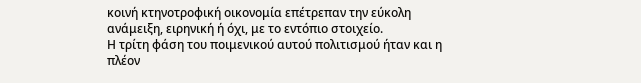κοινή κτηνοτροφική οικονομία επέτρεπαν την εύκολη ανάμειξη, ειρηνική ή όχι, με το εντόπιο στοιχείο.
Η τρίτη φάση του ποιμενικού αυτού πολιτισμού ήταν και η πλέον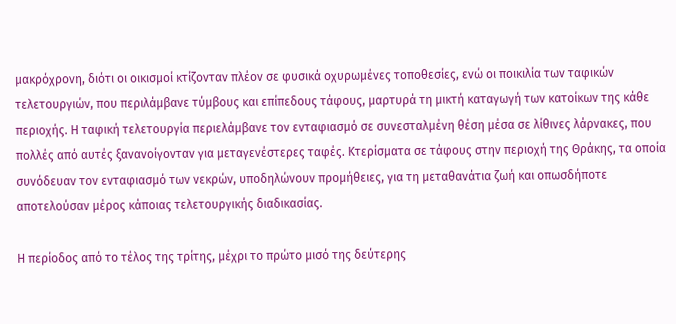μακρόχρονη, διότι οι οικισμοί κτίζονταν πλέον σε φυσικά οχυρωμένες τοποθεσίες, ενώ οι ποικιλία των ταφικών τελετουργιών, που περιλάμβανε τύμβους και επίπεδους τάφους, μαρτυρά τη μικτή καταγωγή των κατοίκων της κάθε περιοχής. Η ταφική τελετουργία περιελάμβανε τον ενταφιασμό σε συνεσταλμένη θέση μέσα σε λίθινες λάρνακες, που πολλές από αυτές ξανανοίγονταν για μεταγενέστερες ταφές. Κτερίσματα σε τάφους στην περιοχή της Θράκης, τα οποία συνόδευαν τον ενταφιασμό των νεκρών, υποδηλώνουν προμήθειες, για τη μεταθανάτια ζωή και οπωσδήποτε αποτελούσαν μέρος κάποιας τελετουργικής διαδικασίας.

Η περίοδος από το τέλος της τρίτης, μέχρι το πρώτο μισό της δεύτερης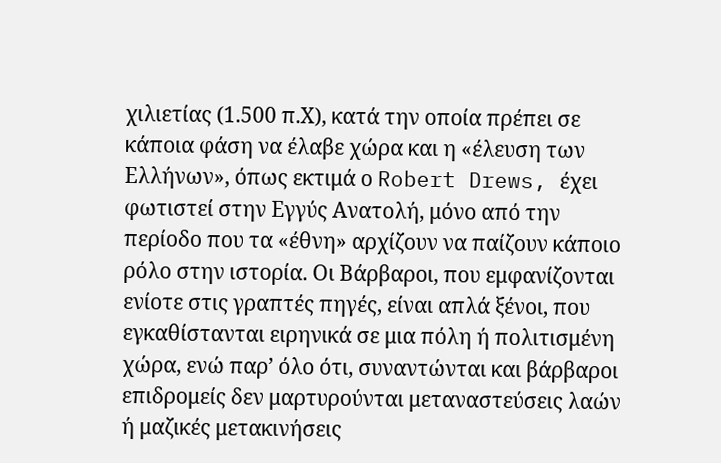χιλιετίας (1.500 π.Χ), κατά την οποία πρέπει σε κάποια φάση να έλαβε χώρα και η «έλευση των Ελλήνων», όπως εκτιμά ο Robert Drews, έχει φωτιστεί στην Εγγύς Ανατολή, μόνο από την περίοδο που τα «έθνη» αρχίζουν να παίζουν κάποιο ρόλο στην ιστορία. Οι Βάρβαροι, που εμφανίζονται ενίοτε στις γραπτές πηγές, είναι απλά ξένοι, που εγκαθίστανται ειρηνικά σε μια πόλη ή πολιτισμένη χώρα, ενώ παρ’ όλο ότι, συναντώνται και βάρβαροι επιδρομείς δεν μαρτυρούνται μεταναστεύσεις λαών ή μαζικές μετακινήσεις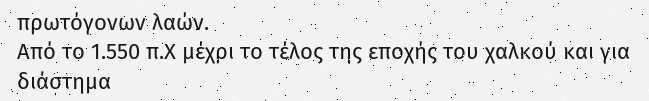πρωτόγονων λαών.
Από το 1.550 π.Χ μέχρι το τέλος της εποχής του χαλκού και για διάστημα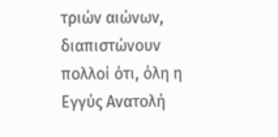τριών αιώνων, διαπιστώνουν πολλοί ότι, όλη η Εγγύς Ανατολή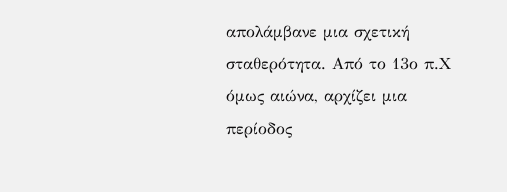απολάμβανε μια σχετική σταθερότητα. Από το 13ο π.Χ όμως αιώνα, αρχίζει μια περίοδος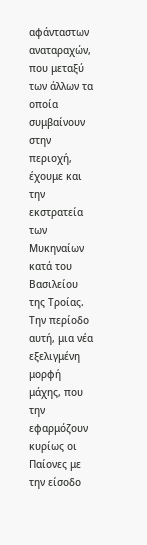αφάνταστων αναταραχών, που μεταξύ των άλλων τα οποία συμβαίνουν στην περιοχή, έχουμε και την εκστρατεία των Μυκηναίων κατά του Βασιλείου της Τροίας. Την περίοδο αυτή, μια νέα εξελιγμένη μορφή μάχης, που την εφαρμόζουν κυρίως οι Παίονες με την είσοδο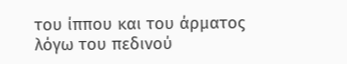του ίππου και του άρματος λόγω του πεδινού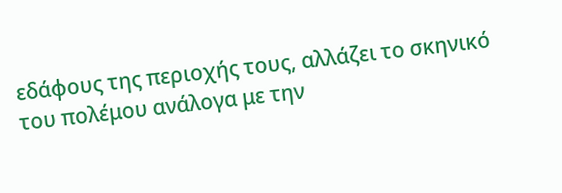εδάφους της περιοχής τους, αλλάζει το σκηνικό του πολέμου ανάλογα με την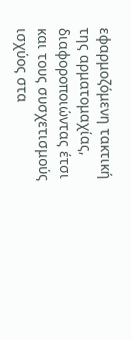εφαρμοζόμενη τακτική της αρματομαχίας, διαφοροποιώντας έτσι και τους συσχετισμούς ισχύος στα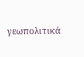γεωπολιτικά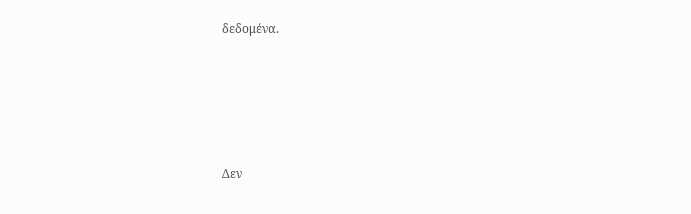δεδομένα.








Δεν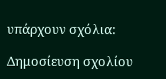υπάρχουν σχόλια:

Δημοσίευση σχολίου